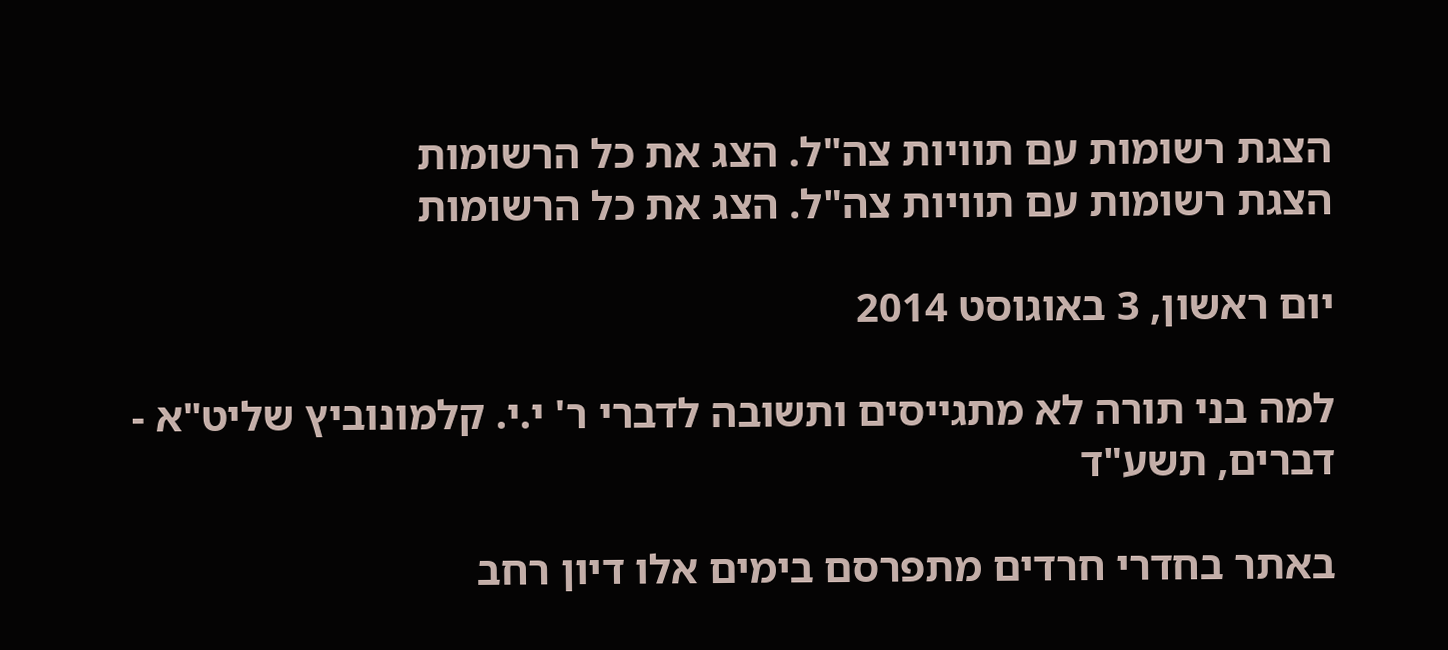הצגת רשומות עם תוויות צה"ל. הצג את כל הרשומות
הצגת רשומות עם תוויות צה"ל. הצג את כל הרשומות

יום ראשון, 3 באוגוסט 2014

למה בני תורה לא מתגייסים ותשובה לדברי ר' י.י. קלמונוביץ שליט"א - דברים, תשע"ד

באתר בחדרי חרדים מתפרסם בימים אלו דיון רחב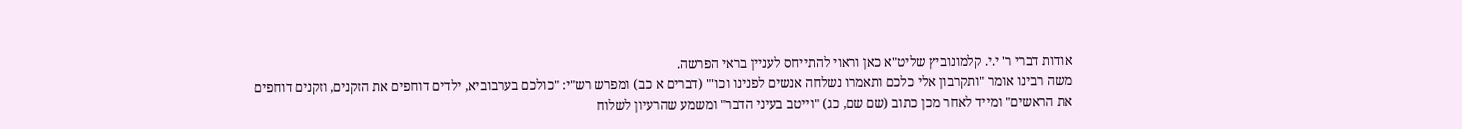אודות דברי ר' י.י. קלמונוביץ שליט"א כאן וראוי להתייחס לעניין בראי הפרשה.
משה רבינו אומר "ותקרבון אלי כלכם ותאמרו נשלחה אנשים לפנינו וכו'" (דברים א כב) ומפרש רש"י: "כולכם בערבוביא, ילדים דוחפים את הזקנים, וזקנים דוחפים את הראשים" ומייד לאחר מכן כתוב (שם שם, כג) "וייטב בעיני הדבר" ומשמע שהרעיון לשלוח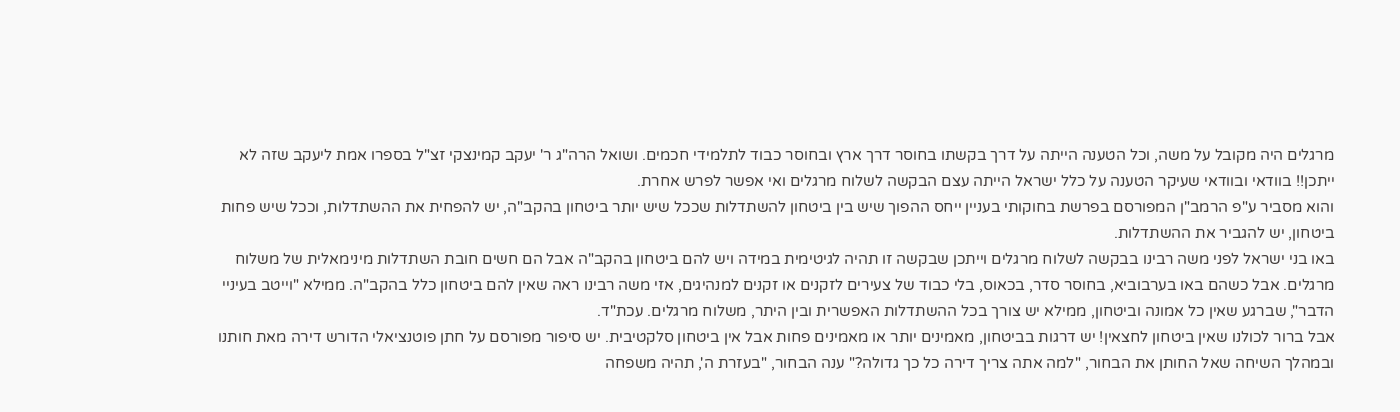מרגלים היה מקובל על משה, וכל הטענה הייתה על דרך בקשתו בחוסר דרך ארץ ובחוסר כבוד לתלמידי חכמים. ושואל הרה"ג ר' יעקב קמינצקי זצ"ל בספרו אמת ליעקב שזה לא ייתכן!! בוודאי ובוודאי שעיקר הטענה על כלל ישראל הייתה עצם הבקשה לשלוח מרגלים ואי אפשר לפרש אחרת.
והוא מסביר ע"פ הרמב"ן המפורסם בפרשת בחוקותי בעניין ייחס ההפוך שיש בין ביטחון להשתדלות שככל שיש יותר ביטחון בהקב"ה, יש להפחית את ההשתדלות, וככל שיש פחות ביטחון, יש להגביר את ההשתדלות.
באו בני ישראל לפני משה רבינו בבקשה לשלוח מרגלים וייתכן שבקשה זו תהיה לגיטימית במידה ויש להם ביטחון בהקב"ה אבל הם חשים חובת השתדלות מינימאלית של משלוח מרגלים. אבל כשהם באו בערבוביא, בחוסר סדר, בכאוס, בלי כבוד של צעירים לזקנים או זקנים למנהיגים, אזי משה רבינו ראה שאין להם ביטחון כלל בהקב"ה. ממילא "וייטב בעיניי הדבר", שברגע שאין כל אמונה וביטחון, ממילא יש צורך בכל ההשתדלות האפשרית ובין היתר, משלוח מרגלים. עכת"ד.
אבל ברור לכולנו שאין ביטחון לחצאין! יש דרגות בביטחון, מאמינים יותר או מאמינים פחות אבל אין ביטחון סלקטיבית. יש סיפור מפורסם על חתן פוטנציאלי הדורש דירה מאת חותנו ובמהלך השיחה שאל החותן את הבחור, "למה אתה צריך דירה כל כך גדולה?" ענה הבחור, "בעזרת ה', תהיה משפחה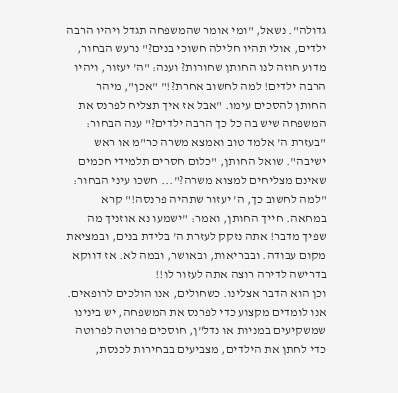גדולה". נשאל, "ומי אומר שהמשפחה תגדל ויהיו הרבה ילדים, אולי תהיו חלילה חשוכי בנים?" נרעש הבחור, מדוע חוזה לנו החותן שחורות? וענה: "ה' יעזור, ויהיו הרבה ילדים! למה לחשוב אחרת?!" "אכן", מיהר החותן להסכים עימו. "אבל אז איך תצליח לפרנס את המשפחה שיש בה כל כך הרבה ילדים?" ענה הבחור: "בעזרת ה' אלמד טוב ואמצא משרה כר"מ או ראש ישיבה". שואל החותן, "כלום חסרים תלמידי חכמים שאינם מצליחים למצוא משרה?"... חשכו עיני הבחור: "למה לחשוב כך, ה' יעזור שתהיה פרנסה!" קרא במחאה. חייך החותן, ואמר: "ישמעו נא אוזניך מה שפיך מדבר! אתה נזקק לעזרת ה' בלידת בנים, ובמציאת מקום עבודה. ובבריאות, ובאושר, ובמה לא. אז דווקא בדרישה לדירה רוצה אתה לעזור לו!!
וכן הוא הדבר אצלינו. כשחולים, אנו הולכים לרופאים. אנו לומדים מקצוע כדי לפרנס את המשפחה, יש בינינו שמשקיעים במניות או נדל"ן, חוסכים פרוטה לפרוטה כדי לחתן את הילדים, מצביעים בבחירות לכנסת,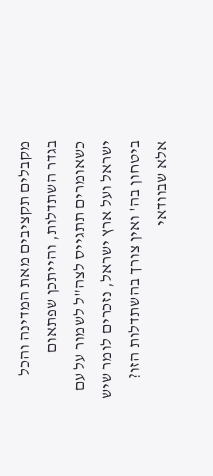מקבלים תקציבים מאת המדינה והכל בגדר השתדלות, והייתכן שפתאום כשאומרים תתגייס לצה"ל לשמור על עם ישראל ועל ארץ ישראל, נזכרים לומר שיש ביטחון בה' ואין צורך בהשתדלות הזו?
אלא שבוודאי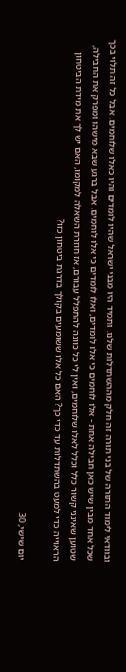ובוודאי לימוד התורה של בני תורה זה חלק מההשתדלות שלנו. ותמיד היו מבני ישראל שהיו לומדים והיו כאלו שלוחמים. אבל כל זה תלוי בכך שכל אחד מבין שיש כאן חבילה אחת - אלו לוחמים כי אלו לומדים, ואלו לומדים כי אלו לוחמים. אבל ברגע שבא מישהו ומפרק את החבילה, שטוען שאינני קשור כלל וכלל לאלו שלוחמים, ואין לי כל כוונה להתפלל עבורם, אז חוזרת השאלה למקומו, האם יש לך את מידת הביטחון הראוייה כדי למעט בהשתדלות עד כדי כך? האם כל אלו ששומעים בקולך בדרגת ביטחון כזו?

יום שישי, 30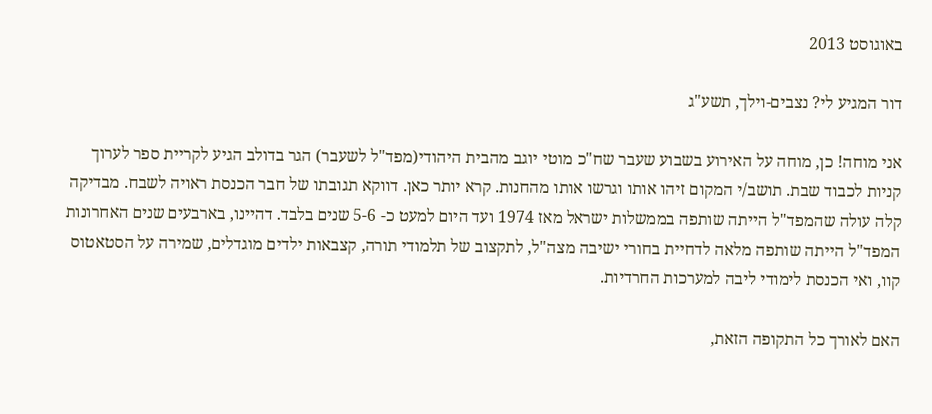באוגוסט 2013

דור המגיע לי? נצבים-וילך, תשע"ג

אני מוחה! כן, מוחה על האירוע בשבוע שעבר שח"כ מוטי יוגב מהבית היהודי(מפד"ל לשעבר) הגר בדולב הגיע לקריית ספר לערוך קניות לכבוד שבת. תושב/י המקום זיהו אותו וגרשו אותו מהחנות. קרא יותר כאן. דווקא תגובתו של חבר הכנסת ראויה לשבח. מבדיקה קלה עולה שהמפד"ל הייתה שותפה בממשלות ישראל מאז 1974 ועד היום למעט כ- 5-6 שנים בלבד. דהיינו, בארבעים שנים האחרונות המפד"ל הייתה שותפה מלאה לדחיית בחורי ישיבה מצה"ל, לתקצוב של תלמודי תורה, קצבאות ילדים מוגדלים, שמירה על הסטאטוס קוו, ואי הכנסת לימודי ליבה למערכות החרדיות.

האם לאורך כל התקופה הזאת,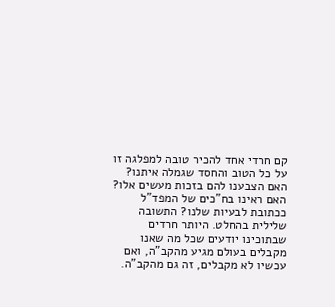קם חרדי אחד להכיר טובה למפלגה זו על כל הטוב והחסד שגמלה איתנו? האם הצבענו להם בזכות מעשים אלו? האם ראינו בח"כים של המפד"ל ככתובת לבעיות שלנו? התשובה שלילית בהחלט. היותר חרדים שבתוכינו יודעים שכל מה שאנו מקבלים בעולם מגיע מהקב"ה, ואם עכשיו לא מקבלים, זה גם מהקב"ה.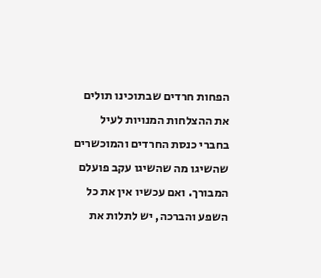הפחות חרדים שבתוכינו תולים את ההצלחות המנויות לעיל בחברי כנסת החרדים והמוכשרים שהשיגו מה שהשיגו עקב פועלם המבורך. ואם עכשיו אין את כל השפע והברכה, יש לתלות את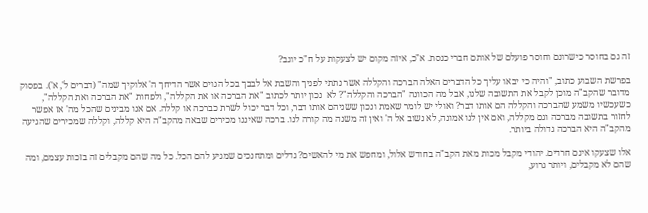זה גם בחוסר כישרונם וחוסר פועלם של אותם חברי כנסת. א"כ, איזה מקום יש לצעקות על ח"כ יוגב?

בפרשת השבוע כתוב, "והיה כי יבאו עליך כל הדברים האלה הברכה והקללה אשר נתתי לפניך והשבת אל לבבך בכל הגוים אשר הדיחך ה' אלוקיך שמה" (דברים ל', א'). בפסוק מדובר שהקב"ה מוכן לקבל את התשובה שלנו, אבל מה הכוונה "הברכה והקללה"? לא  נכון יותר לכתוב "את הברכה או את הקללה", ולפחות "את הברכה ואת הקללה", כשעכשיו משמע שהברכה והקללה הם אותו דבר? ואולי יש לומר שאמת ונכון ששניהם אותו דבר, וכל דבר יכול לשרת כברכה או קללה. אם אנו מבינים שהכל מה' אז אפשר לחזור בתשובה מברכה וגם מקללה, ואם אין לנו אמונה, לא נשוב אל ה' ואין זה משנה מה קורה לנו. ברכה שאיננו מכירים שבאה מהקב"ה היא קללה, וקללה שמכירים שהגיעה מהקב"ה היא הברכה גדולה ביותר.

אלו שצעקו אינם חרדים. יהודי מקבל מכות מאת הקב"ה בחודש אלול, ומחפש את מי להאשים? גדלים ומתחנכים שמגיע להם הכל. כל מה שהם מקבלים זה בזכות עצמם, ומה שהם לא מקבלים, ויותר גרוע,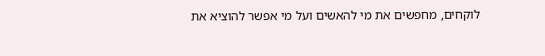לוקחים, מחפשים את מי להאשים ועל מי אפשר להוציא את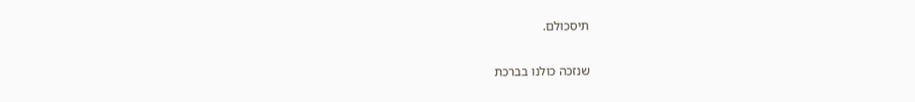תיסכולם.

שנזכה כולנו בברכת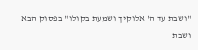"ושבת עד ה' אלוקיך ושמעת בקולו" בפסוק הבא ושבת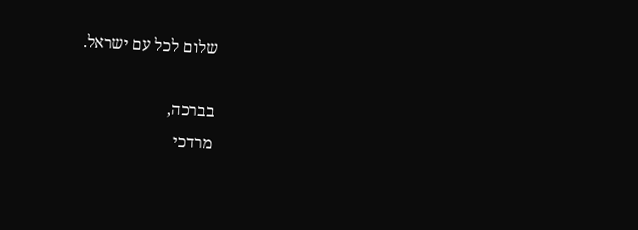שלום לכל עם ישראל.

בברכה,
מרדכי